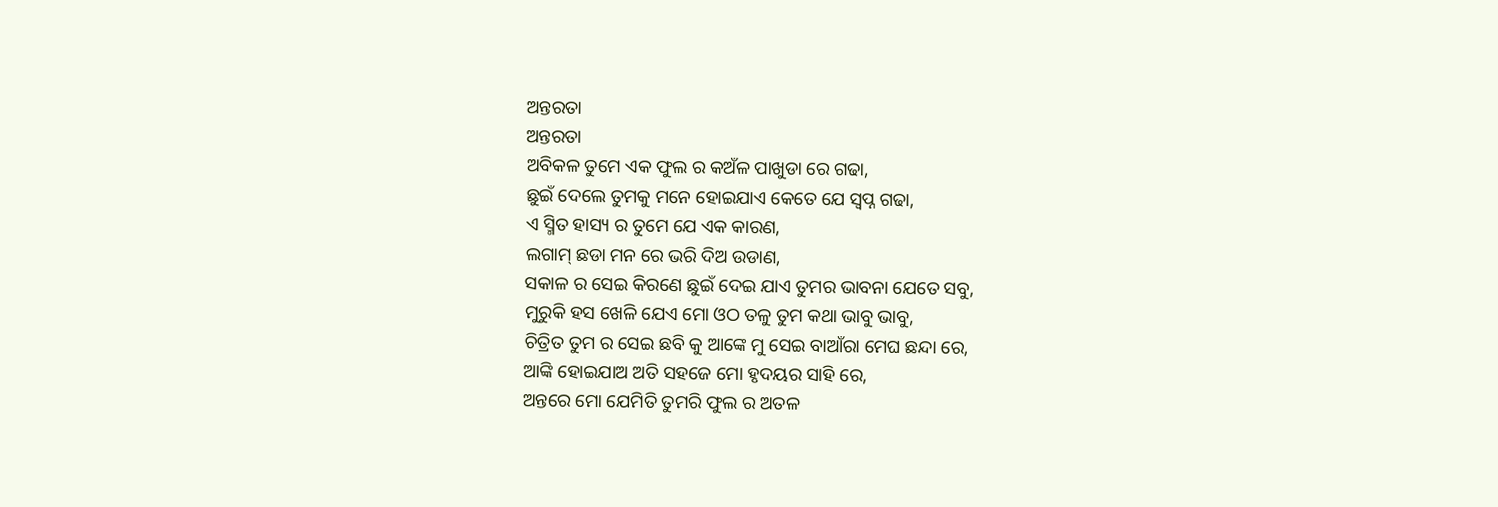ଅନ୍ତରତା
ଅନ୍ତରତା
ଅବିକଳ ତୁମେ ଏକ ଫୁଲ ର କଅଁଳ ପାଖୁଡା ରେ ଗଢା,
ଛୁଇଁ ଦେଲେ ତୁମକୁ ମନେ ହୋଇଯାଏ କେତେ ଯେ ସ୍ବପ୍ନ ଗଢା,
ଏ ସ୍ମିତ ହାସ୍ୟ ର ତୁମେ ଯେ ଏକ କାରଣ,
ଲଗାମ୍ ଛଡା ମନ ରେ ଭରି ଦିଅ ଉଡାଣ,
ସକାଳ ର ସେଇ କିରଣେ ଛୁଇଁ ଦେଇ ଯାଏ ତୁମର ଭାବନା ଯେତେ ସବୁ,
ମୁରୁକି ହସ ଖେଳି ଯେଏ ମୋ ଓଠ ତଳୁ ତୁମ କଥା ଭାବୁ ଭାବୁ,
ଚିତ୍ରିତ ତୁମ ର ସେଇ ଛବି କୁ ଆଙ୍କେ ମୁ ସେଇ ବାଆଁରା ମେଘ ଛନ୍ଦା ରେ,
ଆଙ୍କି ହୋଇଯାଅ ଅତି ସହଜେ ମୋ ହୃଦୟର ସାହି ରେ,
ଅନ୍ତରେ ମୋ ଯେମିତି ତୁମରି ଫୁଲ ର ଅତଳ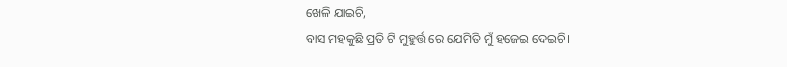ଖେଳି ଯାଇଚି,
ବାସ ମହକୁଛି ପ୍ରତି ଟି ମୁହୁର୍ତ୍ତ ରେ ଯେମିତି ମୁଁ ହଜେଇ ଦେଇଚି।